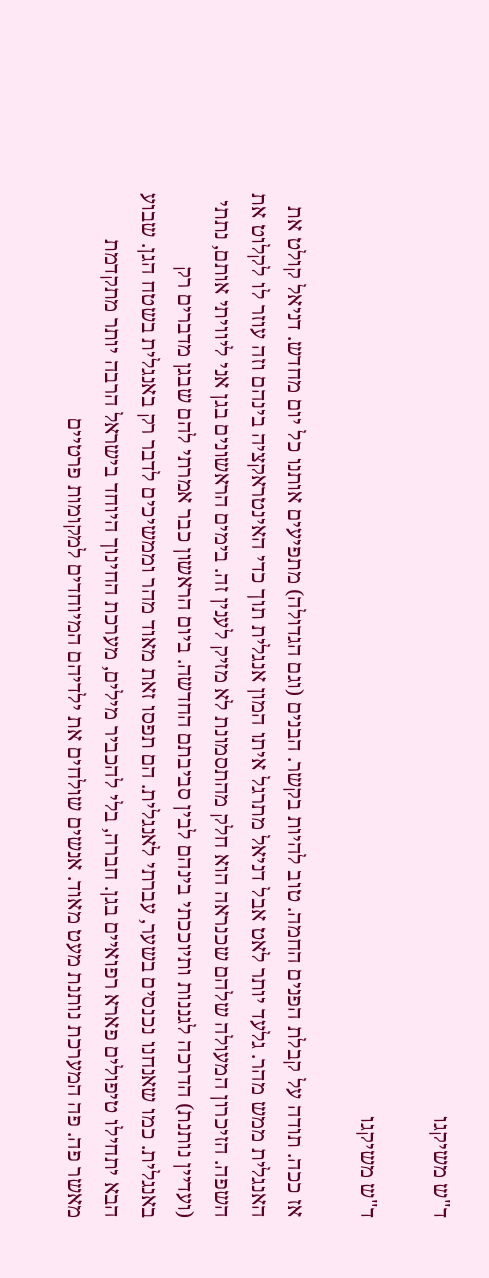ד"ש משיקגו

ד"ש משיקגו

אז ככה. תודה על קבלת הפנים החמה. טוב להיות בקשר. הבנים (וגם הגדולה) מתפיעים אותנו כל יום מחדש. דניאל קולט את האנגלית ממש מהר. גלעד יותר לאט אבל דניאל מתרגל איתו המון אנגלית תוך כדי האינטראקציה בינהם וזה עוזר לו לקלוט את השפה. הזיכרון המעולה שלהם שכנראה הוא חלק מהתסמונת לא מזיק לענין זה. בימים הראשונים בגן אני ליוויתי אותם, נתתי (ועדיין נותנת) הדרכה לגננות ותיוככתי בינהם לבין סביבתם החדשה. ביום הראשון כבר אמרתי להם שבגן מדברים רק באנגלית. כמו שאנחנו נכנסים בשער, עברתי לאנגלית. הם תפסו זאת מאוד מהר וממשיכים לדבר רק באנגלית בשטח הגן. שבוע הבא יתחילו טיפולים פארא רפואיים בגן. חברה, בלי להכביר מילים, מערכת החינוך היוחד בישראל הרבה יותר מתקדמת מאשר פה. פה המערכת נותנת מעט מאוד. אנשים שולחים את ילדיהם המיוחדים למקומות פרטיים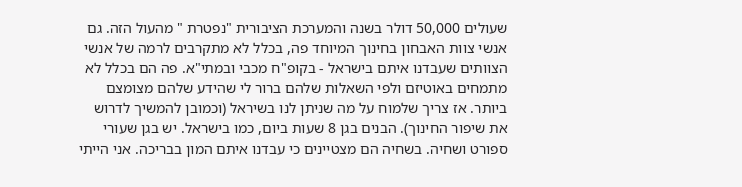שעולים 50,000 דולר בשנה והמערכת הציבורית "נפטרת " מהעול הזה. גם אנשי צוות האבחון בחינוך המיוחד פה, בכלל לא מתקרבים לרמה של אנשי הצוותים שעבדנו איתם בישראל - בקופ"ח מכבי ובמתי"א. פה הם בכלל לא מתמחים באוטיזם ולפי השאלות שלהם ברור לי שהידע שלהם מצומצם ביותר. אז צריך שלמוח על מה שניתן לנו בשיראל (וכמובן להמשיך לדרוש את שיפור החינוך). הבנים בגן 8 שעות ביום, כמו בישראל. יש בגן שעורי ספורט ושחיה. בשחיה הם מצטיינים כי עבדנו איתם המון בבריכה. אני הייתי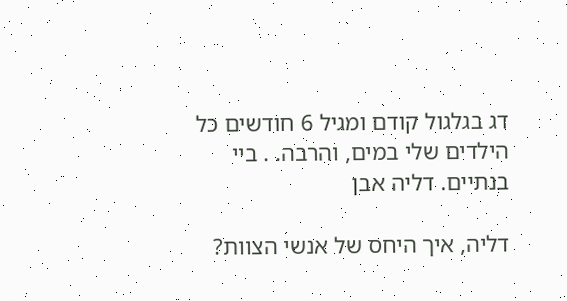דג בגלגול קודם ומגיל 6 חודשים כל הילדים שלי במים, והרבה. . ביי בנתיים. דליה אבן

דליה, איך היחס של אנשי הצוות?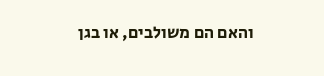והאם הם משולבים, או בגן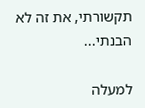תקשורתי, את זה לא הבנתי...

למעלה